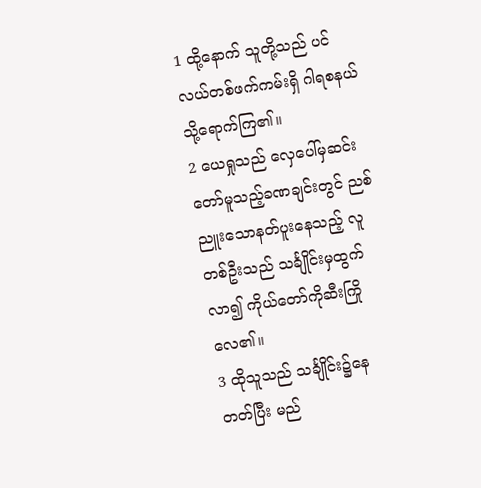1 ထို့နောက် သူတို့သည် ပင်လယ်တစ်ဖက်ကမ်းရှိ ဂါရစနယ်သို့ရောက်ကြ၏။
2 ယေရှုသည် လှေပေါ်မှဆင်းတော်မူသည့်ခဏချင်းတွင် ညစ်ညူးသောနတ်ပူးနေသည့် လူတစ်ဦးသည် သင်္ချိုင်းမှထွက်လာ၍ ကိုယ်တော်ကိုဆီးကြိုလေ၏။
3 ထိုသူသည် သင်္ချိုင်း၌နေတတ်ပြီး မည်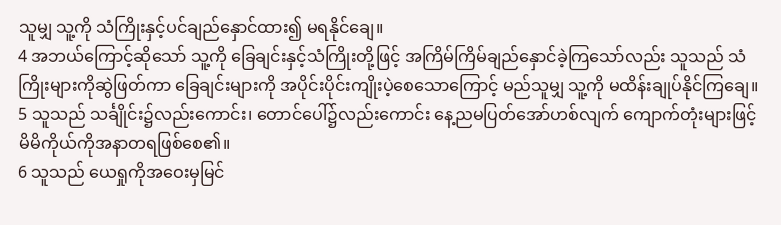သူမျှ သူ့ကို သံကြိုးနှင့်ပင်ချည်နှောင်ထား၍ မရနိုင်ချေ။
4 အဘယ်ကြောင့်ဆိုသော် သူ့ကို ခြေချင်းနှင့်သံကြိုးတို့ဖြင့် အကြိမ်ကြိမ်ချည်နှောင်ခဲ့ကြသော်လည်း သူသည် သံကြိုးများကိုဆွဲဖြတ်ကာ ခြေချင်းများကို အပိုင်းပိုင်းကျိုးပဲ့စေသောကြောင့် မည်သူမျှ သူ့ကို မထိန်းချုပ်နိုင်ကြချေ။
5 သူသည် သင်္ချိုင်း၌လည်းကောင်း၊ တောင်ပေါ်၌လည်းကောင်း နေ့ညမပြတ်အော်ဟစ်လျက် ကျောက်တုံးများဖြင့် မိမိကိုယ်ကိုအနာတရဖြစ်စေ၏။
6 သူသည် ယေရှုကိုအဝေးမှမြင်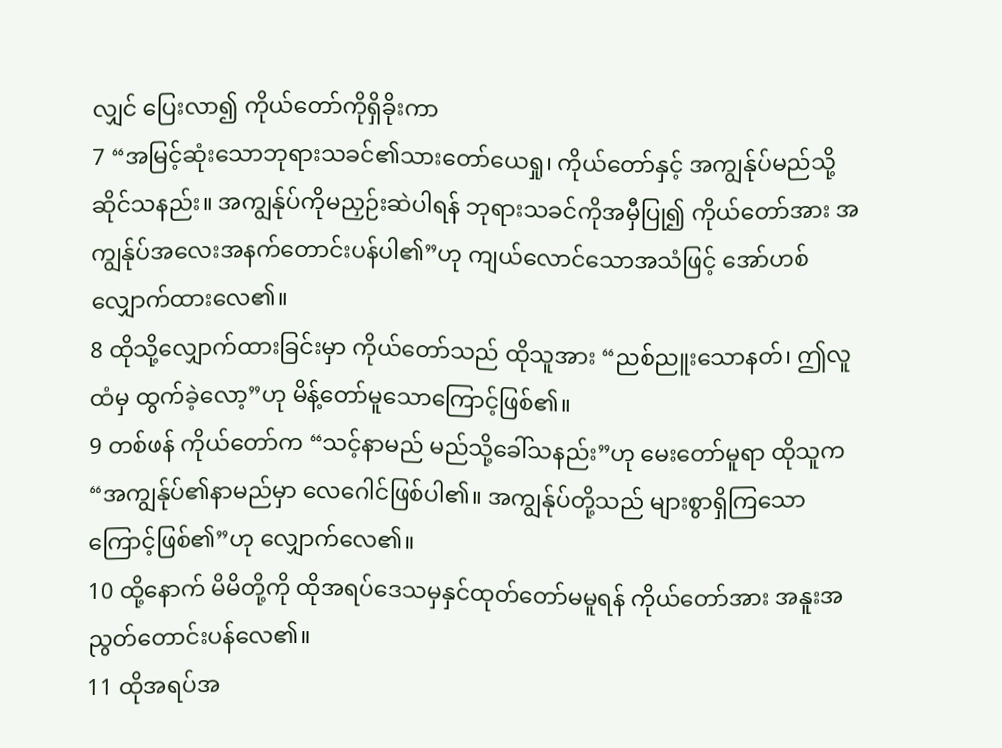လျှင် ပြေးလာ၍ ကိုယ်တော်ကိုရှိခိုးကာ
7 “အမြင့်ဆုံးသောဘုရားသခင်၏သားတော်ယေရှု၊ ကိုယ်တော်နှင့် အကျွန်ုပ်မည်သို့ဆိုင်သနည်း။ အကျွန်ုပ်ကိုမညှဉ်းဆဲပါရန် ဘုရားသခင်ကိုအမှီပြု၍ ကိုယ်တော်အား အကျွန်ုပ်အလေးအနက်တောင်းပန်ပါ၏”ဟု ကျယ်လောင်သောအသံဖြင့် အော်ဟစ်လျှောက်ထားလေ၏။
8 ထိုသို့လျှောက်ထားခြင်းမှာ ကိုယ်တော်သည် ထိုသူအား “ညစ်ညူးသောနတ်၊ ဤလူထံမှ ထွက်ခဲ့လော့”ဟု မိန့်တော်မူသောကြောင့်ဖြစ်၏။
9 တစ်ဖန် ကိုယ်တော်က “သင့်နာမည် မည်သို့ခေါ်သနည်း”ဟု မေးတော်မူရာ ထိုသူက “အကျွန်ုပ်၏နာမည်မှာ လေဂေါင်ဖြစ်ပါ၏။ အကျွန်ုပ်တို့သည် များစွာရှိကြသောကြောင့်ဖြစ်၏”ဟု လျှောက်လေ၏။
10 ထို့နောက် မိမိတို့ကို ထိုအရပ်ဒေသမှနှင်ထုတ်တော်မမူရန် ကိုယ်တော်အား အနူးအညွတ်တောင်းပန်လေ၏။
11 ထိုအရပ်အ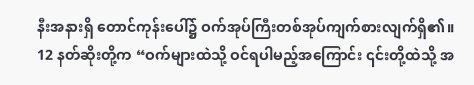နီးအနားရှိ တောင်ကုန်းပေါ်၌ ဝက်အုပ်ကြီးတစ်အုပ်ကျက်စားလျက်ရှိ၏။
12 နတ်ဆိုးတို့က “ဝက်များထဲသို့ ဝင်ရပါမည့်အကြောင်း ၎င်းတို့ထဲသို့ အ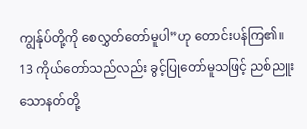ကျွန်ုပ်တို့ကို စေလွှတ်တော်မူပါ”ဟု တောင်းပန်ကြ၏။
13 ကိုယ်တော်သည်လည်း ခွင့်ပြုတော်မူသဖြင့် ညစ်ညူးသောနတ်တို့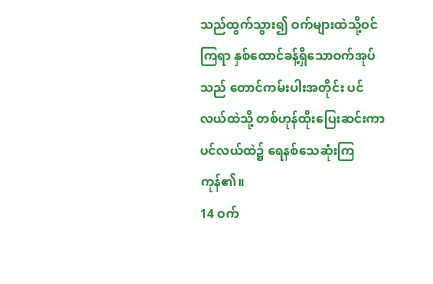သည်ထွက်သွား၍ ဝက်များထဲသို့ဝင်ကြရာ နှစ်ထောင်ခန့်ရှိသောဝက်အုပ်သည် တောင်ကမ်းပါးအတိုင်း ပင်လယ်ထဲသို့ တစ်ဟုန်ထိုးပြေးဆင်းကာ ပင်လယ်ထဲ၌ ရေနစ်သေဆုံးကြကုန်၏။
14 ဝက်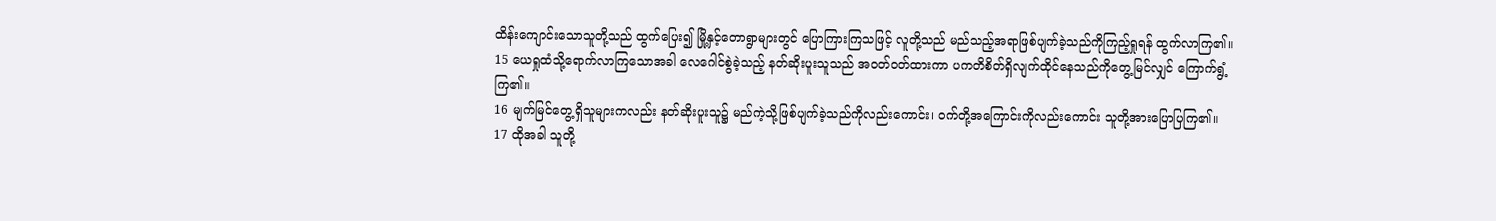ထိန်းကျောင်းသောသူတို့သည် ထွက်ပြေး၍ မြို့နှင့်တောရွာများတွင် ပြောကြားကြသဖြင့် လူတို့သည် မည်သည့်အရာဖြစ်ပျက်ခဲ့သည်ကိုကြည့်ရှုရန် ထွက်လာကြ၏။
15 ယေရှုထံသို့ရောက်လာကြသောအခါ လေဂေါင်စွဲခဲ့သည့် နတ်ဆိုးပူးသူသည် အဝတ်ဝတ်ထားကာ ပကတိစိတ်ရှိလျက်ထိုင်နေသည်ကိုတွေ့မြင်လျှင် ကြောက်ရွံ့ကြ၏။
16 မျက်မြင်တွေ့ရှိသူများကလည်း နတ်ဆိုးပူးသူ၌ မည်ကဲ့သို့ဖြစ်ပျက်ခဲ့သည်ကိုလည်းကောင်း၊ ဝက်တို့အကြောင်းကိုလည်းကောင်း သူတို့အားပြောပြကြ၏။
17 ထိုအခါ သူတို့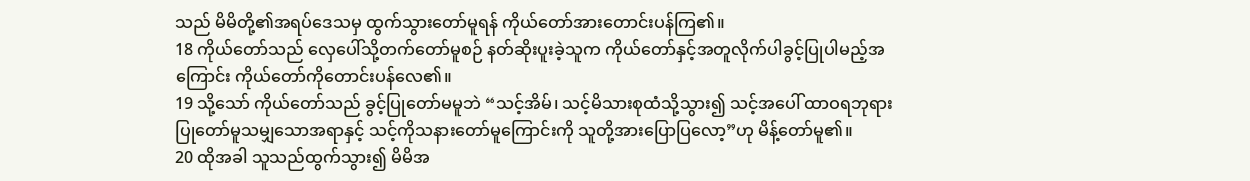သည် မိမိတို့၏အရပ်ဒေသမှ ထွက်သွားတော်မူရန် ကိုယ်တော်အားတောင်းပန်ကြ၏။
18 ကိုယ်တော်သည် လှေပေါ်သို့တက်တော်မူစဉ် နတ်ဆိုးပူးခဲ့သူက ကိုယ်တော်နှင့်အတူလိုက်ပါခွင့်ပြုပါမည့်အကြောင်း ကိုယ်တော်ကိုတောင်းပန်လေ၏။
19 သို့သော် ကိုယ်တော်သည် ခွင့်ပြုတော်မမူဘဲ “သင့်အိမ်၊ သင့်မိသားစုထံသို့သွား၍ သင့်အပေါ် ထာဝရဘုရားပြုတော်မူသမျှသောအရာနှင့် သင့်ကိုသနားတော်မူကြောင်းကို သူတို့အားပြောပြလော့”ဟု မိန့်တော်မူ၏။
20 ထိုအခါ သူသည်ထွက်သွား၍ မိမိအ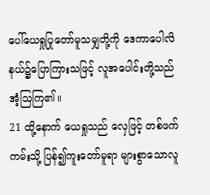ပေါ်ယေရှုပြုတော်မူသမျှတို့ကို ဒေကာပေါလိနယ်၌ပြောကြားသဖြင့် လူအပေါင်းတို့သည်အံ့သြကြ၏။
21 ထို့နောက် ယေရှုသည် လှေဖြင့် တစ်ဖက်ကမ်းသို့ ပြန်၍ကူးတော်မူရာ များစွာသောလူ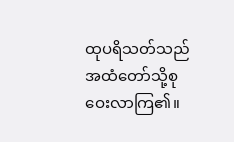ထုပရိသတ်သည် အထံတော်သို့စုဝေးလာကြ၏။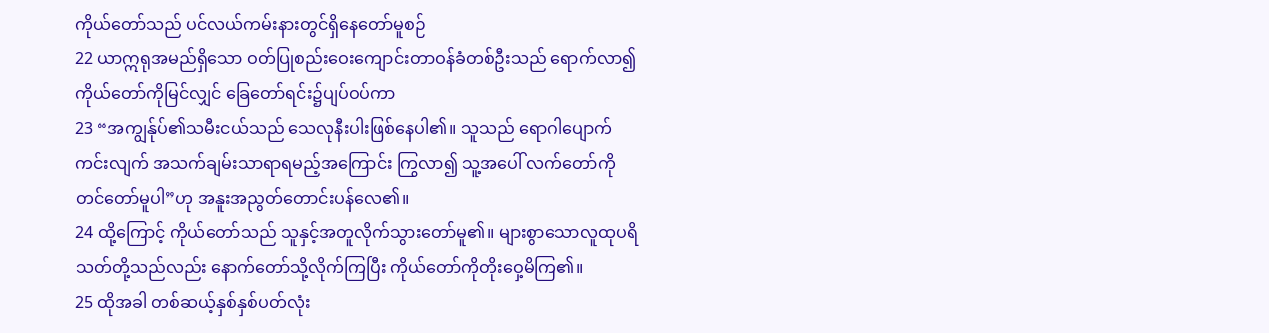ကိုယ်တော်သည် ပင်လယ်ကမ်းနားတွင်ရှိနေတော်မူစဉ်
22 ယာဣရုအမည်ရှိသော ဝတ်ပြုစည်းဝေးကျောင်းတာဝန်ခံတစ်ဦးသည် ရောက်လာ၍ ကိုယ်တော်ကိုမြင်လျှင် ခြေတော်ရင်း၌ပျပ်ဝပ်ကာ
23 “အကျွန်ုပ်၏သမီးငယ်သည် သေလုနီးပါးဖြစ်နေပါ၏။ သူသည် ရောဂါပျောက်ကင်းလျက် အသက်ချမ်းသာရာရမည့်အကြောင်း ကြွလာ၍ သူ့အပေါ် လက်တော်ကိုတင်တော်မူပါ”ဟု အနူးအညွတ်တောင်းပန်လေ၏။
24 ထို့ကြောင့် ကိုယ်တော်သည် သူနှင့်အတူလိုက်သွားတော်မူ၏။ များစွာသောလူထုပရိသတ်တို့သည်လည်း နောက်တော်သို့လိုက်ကြပြီး ကိုယ်တော်ကိုတိုးဝှေ့မိကြ၏။
25 ထိုအခါ တစ်ဆယ့်နှစ်နှစ်ပတ်လုံး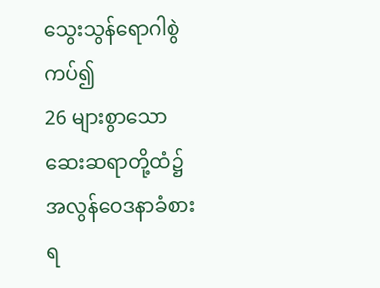သွေးသွန်ရောဂါစွဲကပ်၍
26 များစွာသောဆေးဆရာတို့ထံ၌ အလွန်ဝေဒနာခံစားရ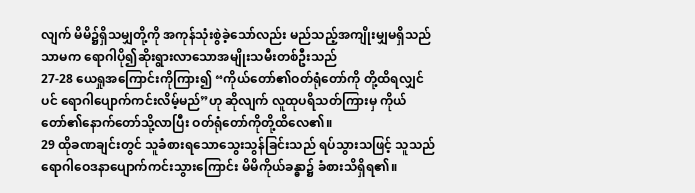လျက် မိမိ၌ရှိသမျှတို့ကို အကုန်သုံးစွဲခဲ့သော်လည်း မည်သည့်အကျိုးမျှမရှိသည်သာမက ရောဂါပို၍ဆိုးရွားလာသောအမျိုးသမီးတစ်ဦးသည်
27-28 ယေရှုအကြောင်းကိုကြား၍ “ကိုယ်တော်၏ဝတ်ရုံတော်ကို တို့ထိရလျှင်ပင် ရောဂါပျောက်ကင်းလိမ့်မည်”ဟု ဆိုလျက် လူထုပရိသတ်ကြားမှ ကိုယ်တော်၏နောက်တော်သို့လာပြီး ဝတ်ရုံတော်ကိုတို့ထိလေ၏။
29 ထိုခဏချင်းတွင် သူခံစားရသောသွေးသွန်ခြင်းသည် ရပ်သွားသဖြင့် သူသည် ရောဂါဝေဒနာပျောက်ကင်းသွားကြောင်း မိမိကိုယ်ခန္ဓာ၌ ခံစားသိရှိရ၏။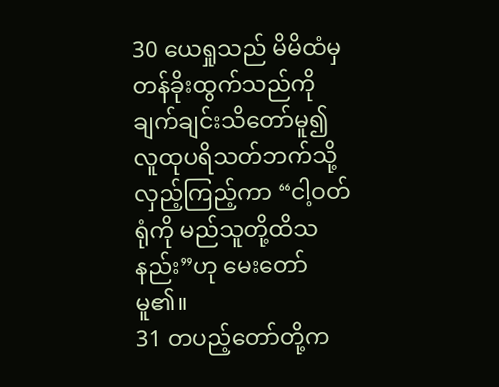30 ယေရှုသည် မိမိထံမှတန်ခိုးထွက်သည်ကို ချက်ချင်းသိတော်မူ၍ လူထုပရိသတ်ဘက်သို့လှည့်ကြည့်ကာ “ငါ့ဝတ်ရုံကို မည်သူတို့ထိသနည်း”ဟု မေးတော်မူ၏။
31 တပည့်တော်တို့က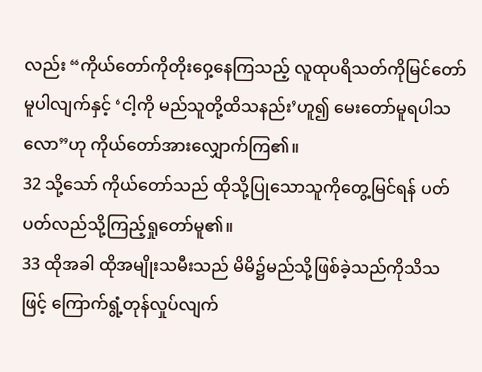လည်း “ကိုယ်တော်ကိုတိုးဝှေ့နေကြသည့် လူထုပရိသတ်ကိုမြင်တော်မူပါလျက်နှင့် ‘ငါ့ကို မည်သူတို့ထိသနည်း’ဟူ၍ မေးတော်မူရပါသလော”ဟု ကိုယ်တော်အားလျှောက်ကြ၏။
32 သို့သော် ကိုယ်တော်သည် ထိုသို့ပြုသောသူကိုတွေ့မြင်ရန် ပတ်ပတ်လည်သို့ကြည့်ရှုတော်မူ၏။
33 ထိုအခါ ထိုအမျိုးသမီးသည် မိမိ၌မည်သို့ဖြစ်ခဲ့သည်ကိုသိသဖြင့် ကြောက်ရွံ့တုန်လှုပ်လျက်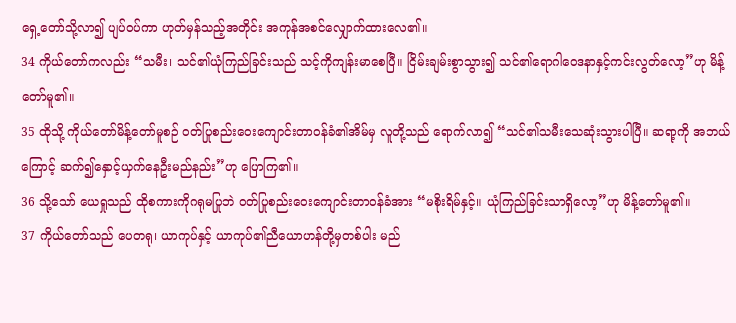ရှေ့တော်သို့လာ၍ ပျပ်ဝပ်ကာ ဟုတ်မှန်သည့်အတိုင်း အကုန်အစင်လျှောက်ထားလေ၏။
34 ကိုယ်တော်ကလည်း “သမီး၊ သင်၏ယုံကြည်ခြင်းသည် သင့်ကိုကျန်းမာစေပြီ။ ငြိမ်းချမ်းစွာသွား၍ သင်၏ရောဂါဝေဒနာနှင့်ကင်းလွတ်လော့”ဟု မိန့်တော်မူ၏။
35 ထိုသို့ ကိုယ်တော်မိန့်တော်မူစဉ် ဝတ်ပြုစည်းဝေးကျောင်းတာဝန်ခံ၏အိမ်မှ လူတို့သည် ရောက်လာ၍ “သင်၏သမီးသေဆုံးသွားပါပြီ။ ဆရာ့ကို အဘယ်ကြောင့် ဆက်၍နှောင့်ယှက်နေဦးမည်နည်း”ဟု ပြောကြ၏။
36 သို့သော် ယေရှုသည် ထိုစကားကိုဂရုမပြုဘဲ ဝတ်ပြုစည်းဝေးကျောင်းတာဝန်ခံအား “မစိုးရိမ်နှင့်။ ယုံကြည်ခြင်းသာရှိလော့”ဟု မိန့်တော်မူ၏။
37 ကိုယ်တော်သည် ပေတရု၊ ယာကုပ်နှင့် ယာကုပ်၏ညီယောဟန်တို့မှတစ်ပါး မည်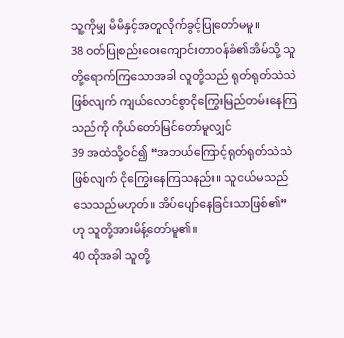သူ့ကိုမျှ မိမိနှင့်အတူလိုက်ခွင့်ပြုတော်မမူ။
38 ဝတ်ပြုစည်းဝေးကျောင်းတာဝန်ခံ၏အိမ်သို့ သူတို့ရောက်ကြသောအခါ လူတို့သည် ရုတ်ရုတ်သဲသဲဖြစ်လျက် ကျယ်လောင်စွာငိုကြွေးမြည်တမ်းနေကြသည်ကို ကိုယ်တော်မြင်တော်မူလျှင်
39 အထဲသို့ဝင်၍ “အဘယ်ကြောင့်ရုတ်ရုတ်သဲသဲဖြစ်လျက် ငိုကြွေးနေကြသနည်း။ သူငယ်မသည် သေသည်မဟုတ်။ အိပ်ပျော်နေခြင်းသာဖြစ်၏”ဟု သူတို့အားမိန့်တော်မူ၏။
40 ထိုအခါ သူတို့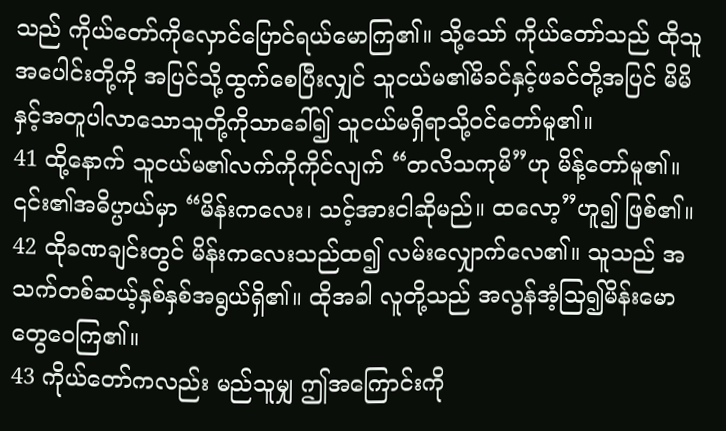သည် ကိုယ်တော်ကိုလှောင်ပြောင်ရယ်မောကြ၏။ သို့သော် ကိုယ်တော်သည် ထိုသူအပေါင်းတို့ကို အပြင်သို့ထွက်စေပြီးလျှင် သူငယ်မ၏မိခင်နှင့်ဖခင်တို့အပြင် မိမိနှင့်အတူပါလာသောသူတို့ကိုသာခေါ်၍ သူငယ်မရှိရာသို့ဝင်တော်မူ၏။
41 ထို့နောက် သူငယ်မ၏လက်ကိုကိုင်လျက် “တလိသကုမိ”ဟု မိန့်တော်မူ၏။ ၎င်း၏အဓိပ္ပာယ်မှာ “မိန်းကလေး၊ သင့်အားငါဆိုမည်။ ထလော့”ဟူ၍ ဖြစ်၏။
42 ထိုခဏချင်းတွင် မိန်းကလေးသည်ထ၍ လမ်းလျှောက်လေ၏။ သူသည် အသက်တစ်ဆယ့်နှစ်နှစ်အရွယ်ရှိ၏။ ထိုအခါ လူတို့သည် အလွန်အံ့သြ၍မိန်းမောတွေဝေကြ၏။
43 ကိုယ်တော်ကလည်း မည်သူမျှ ဤအကြောင်းကို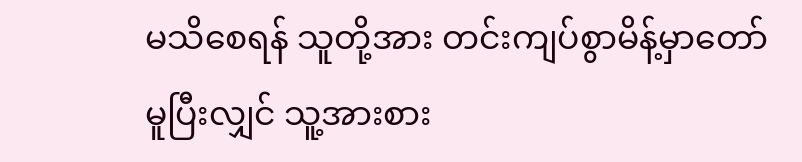မသိစေရန် သူတို့အား တင်းကျပ်စွာမိန့်မှာတော်မူပြီးလျှင် သူ့အားစား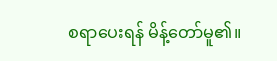စရာပေးရန် မိန့်တော်မူ၏။